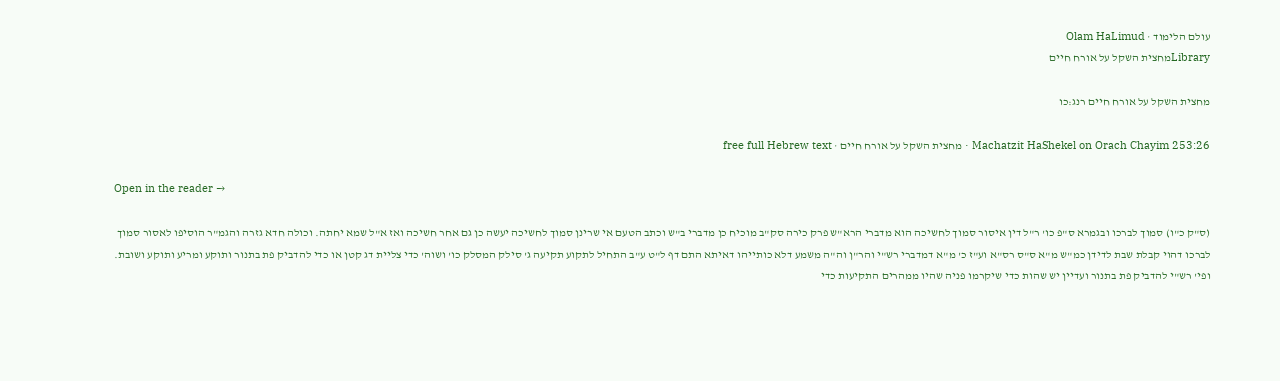עולם הלימוד · Olam HaLimud
Libraryמחצית השקל על אורח חיים

מחצית השקל על אורח חיים רנג:כו

Machatzit HaShekel on Orach Chayim 253:26 · מחצית השקל על אורח חיים · free full Hebrew text

Open in the reader →

(ס"ק כ"ו) סמוך לברכו ובגמרא ס"פ כו' ר"ל דין איסור סמוך לחשיכה הוא מדברי הרא"ש פרק כירה סק"ב מוכיח כן מדברי ב"ש וכתב הטעם אי שרינן סמוך לחשיכה יעשה כן גם אחר חשיכה ואז א"ל שמא יחתה. וכולה חדא גזרה והגמ"ר הוסיפו לאסור סמוך לברכו דהוי קבלת שבת לדידן כמ"ש מ"א ס"ס רס"א וע"ז כ' מ"א דמדברי רש"י והר"ן וה"ה משמע דלא כותייהו דאיתא התם דף ל"ט ע"ב התחיל לתקוע תקיעה ג' סילק המסלק כו' ושוה' כדי צליית דג קטן או כדי להדביק פת בתנור ותוקע ומריע ותוקע ושובת. ופי' רש"י להדביק פת בתנור ועדיין יש שהות כדי שיקרמו פניה שהיו ממהרים התקיעות כדי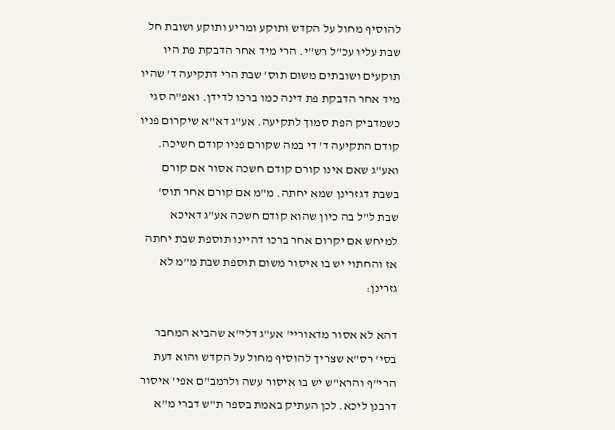להוסיף מחול על הקדש ותוקע ומריע ותוקע ושובת חל שבת עליו עכ"ל רש"י. הרי מיד אחר הדבקת פת היו תוקעים ושובתים משום תוס' שבת הרי דתקיעה ד' שהיו מיד אחר הדבקת פת דינה כמו ברכו לדידן. ואפ"ה סגי כשמדביק הפת סמוך לתקיעה. אע"ג דא"א שיקרום פניו קודם התקיעה ד' די במה שקורם פניו קודם חשיכה. ואע"ג שאם אינו קורם קודם חשכה אסור אם קורם בשבת דגזרינן שמא יחתה. מ"מ אם קורם אחר תוס' שבת ל"ל בה כיון שהוא קודם חשכה אע"ג דאיכא למיחש אם יקרום אחר ברכו דהיינו תוספת שבת יחתה אז והחתוי יש בו איסור משום תוספת שבת מ"מ לא גזרינן:

דהא לא אסור מדאוריי' אע"ג דלי"א שהביא המחבר בסי' רס"א שצריך להוסיף מחול על הקדש והוא דעת הרי"ף והרא"ש יש בו איסור עשה ולרמב"ם אפי' איסור דרבנן ליכא. לכן העתיק באמת בספר ת"ש דברי מ"א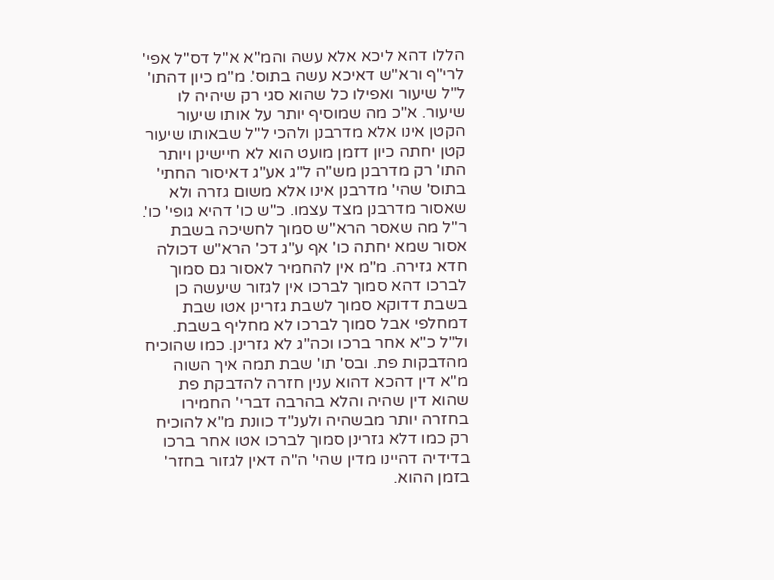הללו דהא ליכא אלא עשה והמ"א א"ל דס"ל אפי' לרי"ף ורא"ש דאיכא עשה בתוס'. מ"מ כיון דהתו' ל"ל שיעור ואפילו כל שהוא סגי רק שיהיה לו שיעור. א"כ מה שמוסיף יותר על אותו שיעור הקטן אינו אלא מדרבנן ולהכי ל"ל שבאותו שיעור קטן יחתה כיון דזמן מועט הוא לא חיישינן ויותר התו' רק מדרבנן מש"ה ל"ג אע"ג דאיסור החתי' בתוס' שהי' מדרבנן אינו אלא משום גזרה ולא שאסור מדרבנן מצד עצמו. כ"ש כו' דהיא גופי' כו'. ר"ל מה שאסר הרא"ש סמוך לחשיכה בשבת אסור שמא יחתה כו' אף ע"ג דכ' הרא"ש דכולה חדא גזירה. מ"מ אין להחמיר לאסור גם סמוך לברכו דהא סמוך לברכו אין לגזור שיעשה כן בשבת דדוקא סמוך לשבת גזרינן אטו שבת דמחלפי אבל סמוך לברכו לא מחליף בשבת. ול"ל כ"א אחר ברכו וכה"ג לא גזרינן. כמו שהוכיח מהדבקות פת. ובס' תו' שבת תמה איך השוה מ"א דין דהכא דהוא ענין חזרה להדבקת פת שהוא דין שהיה והלא בהרבה דברי' החמירו בחזרה יותר מבשהיה ולענ"ד כוונת מ"א להוכיח רק כמו דלא גזרינן סמוך לברכו אטו אחר ברכו בדידיה דהיינו מדין שהי' ה"ה דאין לגזור בחזר' בזמן ההוא.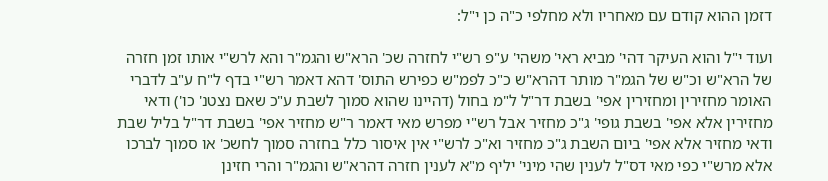דזמן ההוא קודם עם מאחריו ולא מחלפי כ"ה כן י"ל:

ועוד י"ל והוא העיקר דהי' מביא ראי' משהי' ע"פ רש"י לחזרה שכ' הרא"ש והגמ"ר והא לרש"י אותו זמן חזרה של הרא"ש וכ"ש של הגמ"ר מותר דהרא"ש כ"כ לפמ"ש כפירש התוס' דהא דאמר רש"י בדף ל"ח ע"ב לדברי האומר מחזירין ומחזירין אפי' בשבת דר"ל ל"מ בחול (דהיינו שהוא סמוך לשבת ע"כ שאם נצטנ' כו') ודאי מחזירין אלא אפי' בשבת גופי' ג"כ מחזיר אבל רש"י מפרש מאי דאמר ר"ש מחזיר אפי' בשבת דר"ל בליל שבת ודאי מחזיר אלא אפי' ביום השבת ג"כ מחזיר וא"כ לרש"י אין איסור כלל בחזרה סמוך לחשכ' או סמוך לברכו אלא מרש"י כפי מאי דס"ל לענין שהי מיני' יליף מ"א לענין חזרה דהרא"ש והגמ"ר והרי חזינן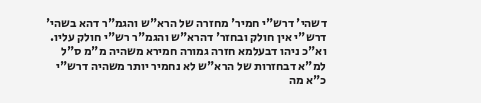דשהי' דרש"י חמיר' מחזרה של הרא"ש והגמ"ר דהא בשהי' דרש"י אין חולק ובחזר' דהרא"ש והגמ"ר רש"י חולק עליו. וא"כ ניהו דבעלמא חזרה גמורה חמירא משהיה מ"מ ס"ל למ"א דבחזרות של הרא"ש לא נחמיר יותר משהיה דרש"י כ"א מה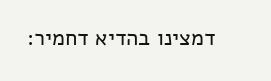דמצינו בהדיא דחמיר: